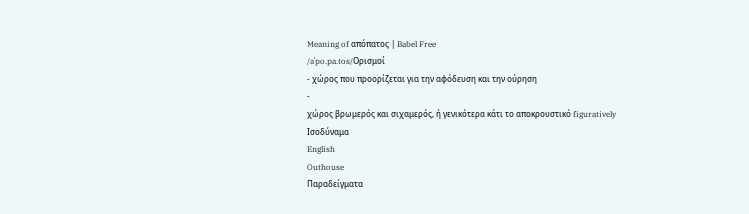Meaning of απόπατος | Babel Free
/aˈpo.pa.tos/Ορισμοί
- χώρος που προορίζεται για την αφόδευση και την ούρηση
-
χώρος βρωμερός και σιχαμερός, ή γενικότερα κάτι το αποκρουστικό figuratively
Ισοδύναμα
English
Outhouse
Παραδείγματα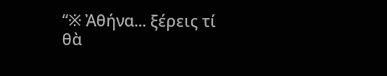“※ Ἀθήνα... ξέρεις τί θὰ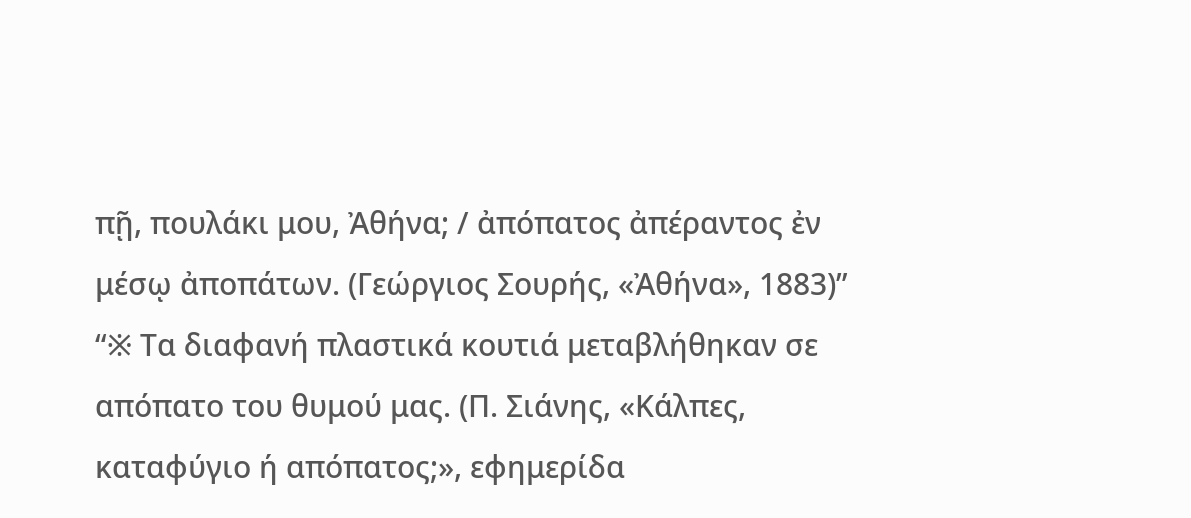πῇ, πουλάκι μου, Ἀθήνα; / ἀπόπατος ἀπέραντος ἐν μέσῳ ἀποπάτων. (Γεώργιος Σουρής, «Ἀθήνα», 1883)”
“※ Τα διαφανή πλαστικά κουτιά μεταβλήθηκαν σε απόπατο του θυμού μας. (Π. Σιάνης, «Κάλπες, καταφύγιο ή απόπατος;», εφημερίδα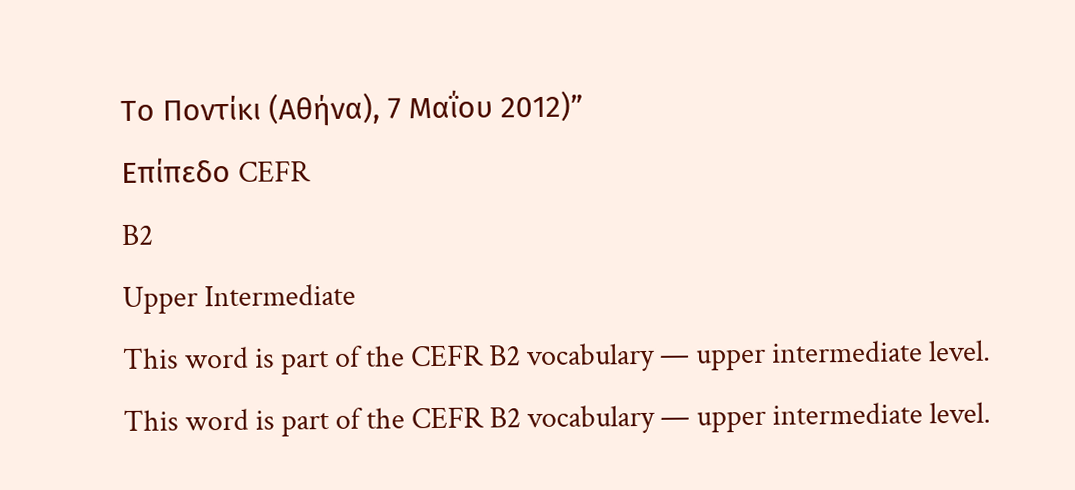Το Ποντίκι (Αθήνα), 7 Μαΐου 2012)”
Επίπεδο CEFR
B2
Upper Intermediate
This word is part of the CEFR B2 vocabulary — upper intermediate level.
This word is part of the CEFR B2 vocabulary — upper intermediate level.